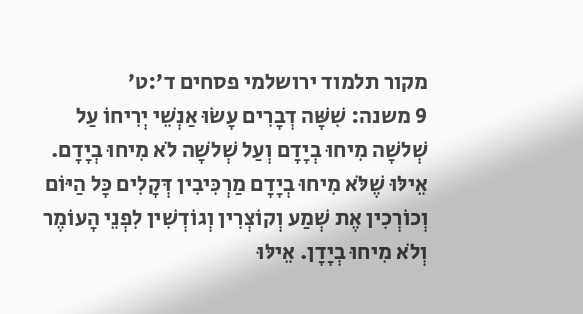מקור תלמוד ירושלמי פסחים ד׳:ט׳
9 משנה: שִׁשָּׁה דְבָרִים עָשׂוּ אַנְשֵׁי יְרִיחוֹ עַל שְׁלשָׁה מִיחוּ בְיָדָם וְעַל שְׁלשָׁה לֹא מִיחוּ בְיָדָם. אֵילּוּ שֶׁלֹּא מִיחוּ בְיָדָם מַרְכִּיבִין דְּקָלִים כָּל הַיּוֹם וְכוֹרְכִין אֶת שְׁמַע וְקוֹצְרִין וְגוֹדְשִׁין לִפְנֵי הָעוֹמֶר וְלֹא מִיחוּ בְיָדָן. אֵילּוּ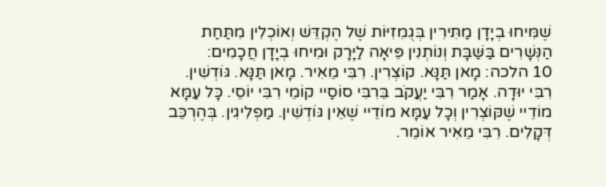שֶׁמִּיחוּ בְיָדָן מַתִּירִין בְּגֻמִזִיּוֹת שֶׁל הֶקְדֵּשׁ וְאוֹכְלִין מִתַּחַת הַנְּשָׁרִים בַּשַּׁבָּת וְנוֹתְנִין פֵּיאָה לַיָּרָק וּמִיחוּ בְיָדָן חֲכָמִים:
10 הלכה: מָאן תַּנָּא. קוֹצְרִין. רִבִּי מֵאִיר. מָאן תַּנָּא. גּוֹדְשִׁין. רִבִּי יוּדָה. אָמַר רִבִּי יַעֲקֹב בֵּרִבִּי סוֹסַיי קוֹמֵי רִבִּי יוֹסֵי. כָּל עַמָּא מוֹדֵיי שֶׁקּוֹצְרִין וְכָל עַמָּא מוֹדֵיי שֶׁאֵין גּוֹדְשִׁין. מַפְלִיגִין. בְּהֶרְכֵּב דְּקָלִים. רִבִּי מֵאִיר אוֹמֵר.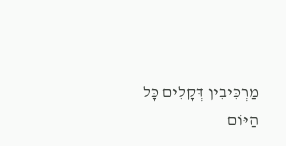מַרְכִּיבִין דְּקָלִים כָּל הַיּוֹם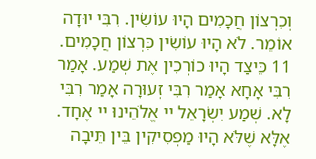וְכִרְצוֹן חֲכָמִים הָיוּ עוֹשִׂין. רִבִּי יוּדָה אוֹמֵר. לֹא הָיוּ עוֹשִׂין כִּרְצוֹן חֲכָמִים.
11 כֵּיצַד הָיוּ כוֹרְכִין אֶת שְׁמַע. אָמַר רִבִּי אָחָא אָמַר רִבִּי זְעוּרָה אָמַר רִבִּי לָא. שְׁמַע יִשְׂרָאֵל יי אֱלֹהֵינוּ יי אֶחָד. אֶלָּא שֶׁלֹּא הָיוּ מַפְסִיקִין בֵּין תֵּיבָה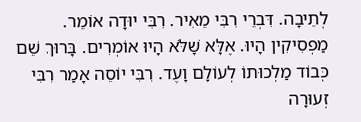לְתֵיבָה. דִּבְרֵי רִבִּי מֵאִיר. רִבִּי יוּדָה אוֹמֵר. מַפְסִיקִין הָיוּ. אֶלָּא שָׁלֹּא הָיוּ אוֹמְרִים. בָּרוּךְ שֵׁם כְּבוֹד מַלְכוּתוֹ לְעוֹלָם וָעֶד. רִבִּי יוֹסֵה אָמַר רִבִּי זְעוּרָה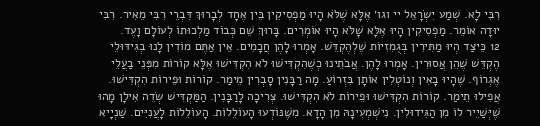רִבִּי לָא. שְׁמַע יִשְׂרָאֵל יי וגו׳ אֶלָּא שֶׁלֹּא הָיוּ מַפְסִיקִין בֵּין אֶחָד לְבָרוּךְ דִּבְרֵי רִבִּי מֵאִיר. רִבִּי יוּדָה אוֹמֵר. מַפְסִיקִין הָיוּ אֶלָּא שָׁלֹּא הָיוּ אוֹמְרִים. בָּרוּךְ שֵׁם כְּבוֹד מַלְכוּתוֹ לְעוֹלָם וָעֶד.
12 כֵּיצַד הְיוּ מַתִּירִין בְּגֻמִזִיוֹת שֶׁלְהֶקְדֵּשׁ. אָמְרוּ לָהֶן חֲכָמִים. אֵין אַתֶּם מוֹדִין לָנוּ בְגִידּוּלֵי הֶקְדֵּשׁ שֶׁהֵן אֲסוּרִין. אָמְרוּ לָהֶן. אֲבֹתֵינוּ כְשֶׁהִקְדִּישׁוּ לֹא הִקְדִּישׁוּ אֶלָּא קוֹרוֹת מִפְּנֵי בַעֲלֵי אֶגְרוֹף. שֶׁהָיוּ בָאִין וְנוֹטְלִין אוֹתָן בִּזְרוֹעַ. מָה רַבָּנִין סָבְרִין מֵימַר. קוֹרוֹת וּפֵירוֹת הִקְדִּישׁוּ. אֲפִילוּ תֵימַר. קוֹרוֹת הִקְדִּישׁוּ וּפֵירוֹת לֹא הִקְדִּישׁוּ. צְרִיכָה לָרַבָּנִין. הַמַּקְדִּישׁ שְׂדֵה אִילָן מָהוּ שֶׁיְּשַׁיֵיר לוֹ מִן הַגִּידוּלִין. נִישְׁמְעִינָהּ מִן הָדָא. מִשֶּׁנּוֹדְעוּ הָעוֹלֵלוֹת. הָעוֹלֵלוֹת לָעֲנִיִּים. שַׁנְיָיא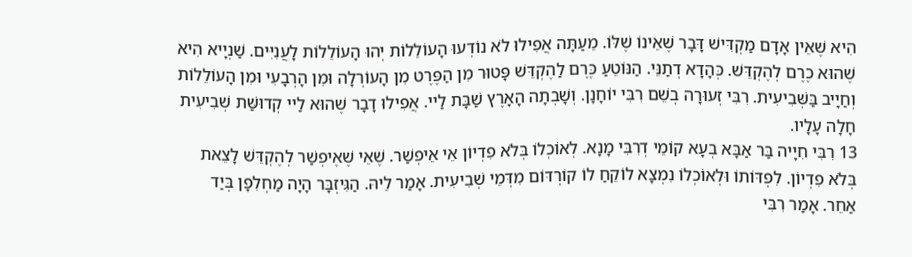הִיא שֶׁאֵין אָדָם מַקְדִּישׁ דָּבָר שֶׁאֵינוֹ שֶׁלּוֹ. מֵעַתָּה אֲפִילוּ לֹא נוֹדְעוּ הָעוֹלֵלוֹת יְהוּ הָעוֹלֵלוֹת לָעֲנִיִּים. שַׁנְיָיא הִיא שֶׁהוּא כֶרֶם לְהֶקְדֵּשׁ. כְּהָדָא דְתַנֵּי. הַנּוֹטֵעַ כֶּרֶם לַהֶקְדֵּשׁ פָּטוּר מִן הַפֶּרֶט מִן הָעוֹרְלָה וּמִן הָרְבָעִי וּמִן הָעוֹלֵלוֹת וְחַיָיב בַּשְּׁבִיעִית. רִבִּי זְעוּרָה בְשֵׁם רִבִּי יוֹחָנָן. וְשָׁבְתָה הָאָרֶץ שַׁבָּת לַיי. אֲפִילוּ דָבָר שֶׁהוּא לַיי קְדוּשַּׁת שְׁבִיעִית חָלָה עָלָיו.
13 רִבִּי חִיָיה בַּר אַבָּא בְעָא קוֹמֵי דְרִבִּי מָנָא. לְאוֹכְלוֹ בְּלֹא פִדְיוֹן אֵי אֵיפְשַׁר. שֶׁאֵי שֶׁאֶיפְשַׁר לְהֶקְדֵּשׁ לָצֵאת בְּלֹא פִדְיוֹן. לִפְדּוֹתוֹ וּלְאוֹכְלוֹ נִמְצָא לוֹקֵחַ לוֹ קוֹרְדּוֹם מִדְּמֵי שְׁבִיעִית. אָמַר לֵיהּ. הַגִּיזְבָּר הָיָה מַחְלִפָן בְּיַד אַחֵר. אָמַר רִבִּי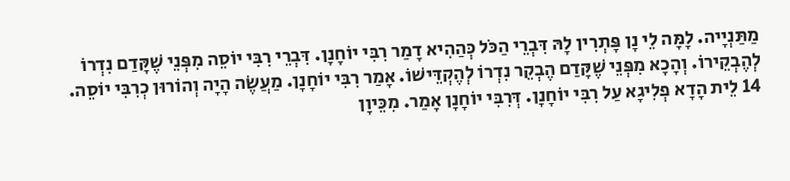מַתַּנְיָיה. לָמָּה לֵי נָן פָּתְרִין לָהּ דִּבְרֵי הַכֹּל כְּהַהִיא דָמַר רִבִּי יוֹחָנָן. דִּבְרֵי רִבִּי יוֹסֵה מִפְּנֵי שֶׁקָּדַם נִדְרוֹ לְהֶבְקֵירוֹ. וְהָכָא מִפְּנֵי שֶׁקָּדַם הֶבְקֵר נִדְרוֹ לְהֶקְדֵּישׁוֹ. אָמַר רִבִּי יוֹחָנָן. מַעֲשֶׂה הָיָה וְהוֹרוּן כְרִבִּי יוֹסֵה.
14 לֵית הָדָא פְלִיגָא עַל רִבִּי יוֹחָנָן. דְּרִבִּי יוֹחָנָן אָמַר. מִכֵּיוָן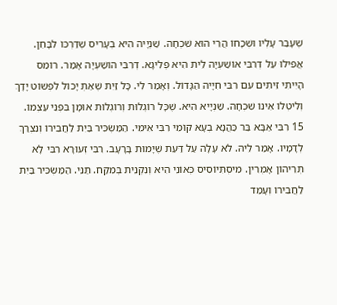שֶׁעָבַר עָלְיו וּשְׁכָחוֹ הֲרֵי הוּא שִׁכְחָה. שַׁנְיָיה הִיא בְעָרִיס שֶׁדַּרְכּוֹ לִבָּחֵן. אֲפִילוּ עַל דְּרִבִּי אוֹשַׁעְיָה לֵית הִיא פְלִיגָא. דְּרִבִּי הוֹשַׁעְיָה אָמַר. רוֹמֵס הָיִיתִי זֵיתִים עִם רִבִּי חִיָיה הַגָּדוֹל. וְאָמַר לִי. כָּל זַיִת שֶׁאַתְּ יָכוֹל לִפְשׁוֹט יָדָךְ וְלִיטְלוֹ אֵינוֹ שִׁכְחָה. שַׁנְיָיא הִיא. שֶׁכָּל רוֹגְלוּת וְרוֹגְלוּת אוּמָן בִּפְנֵי עַצְמוֹ.
15 רִבִּי אַבָּא בַּר כַּהֲנָא בְעָא קוֹמֵי רִבִּי אִימִּי. הַמַּשְׂכִּיר בַּיִת לַחֲבֵירוֹ וְנִצְרַךְ לְדָמָיו. אָמַר לֵיהּ. לֹא עָלָה עַל דַּעַת שֶׁיָּמוּת בָּרָעָב. רִבִּי זְעוּרָא רִבִּי לָא תְּרֵיהוֹן אָמְרִין. מִיסְתִּיוֹסִיס כְּאוֹנֵי הִיא וְנִקְנֵית בְּמִקַּח. תַּנֵּי. הַמַּשְׂכִּיר בַּיִת לַחֲבֵירוֹ וְעָמַד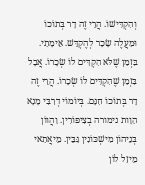וְהִקְדִּישׁוֹ. הֲרֵי זֶה דָר בְּתוֹכוֹ וּמַעֲלֶה שָׂכָר לְהֶקְדֵּשׁ. אֵימָתַי. בִּזְמַן שֶׁלֹּא הִקְדִּים לוֹ שְׂכָרוֹ. אֲבָל בִּזְמַן שֶׁהִקְדִּים לוֹ שְׂכָרוֹ. הֲרֵי זֶה דָר בְּתוֹכוֹ חִנָּם. בְּיוֹמוֹי דְרִבִּי מָנָא הַוָות נימורה בְצִיפּוֹרִין. וַהֲווֹן בְּנֵיהוֹן מִישְׁכּוֹנִין גַּבֵּין. מֵיאֲתַאי מֵיזַל לוֹן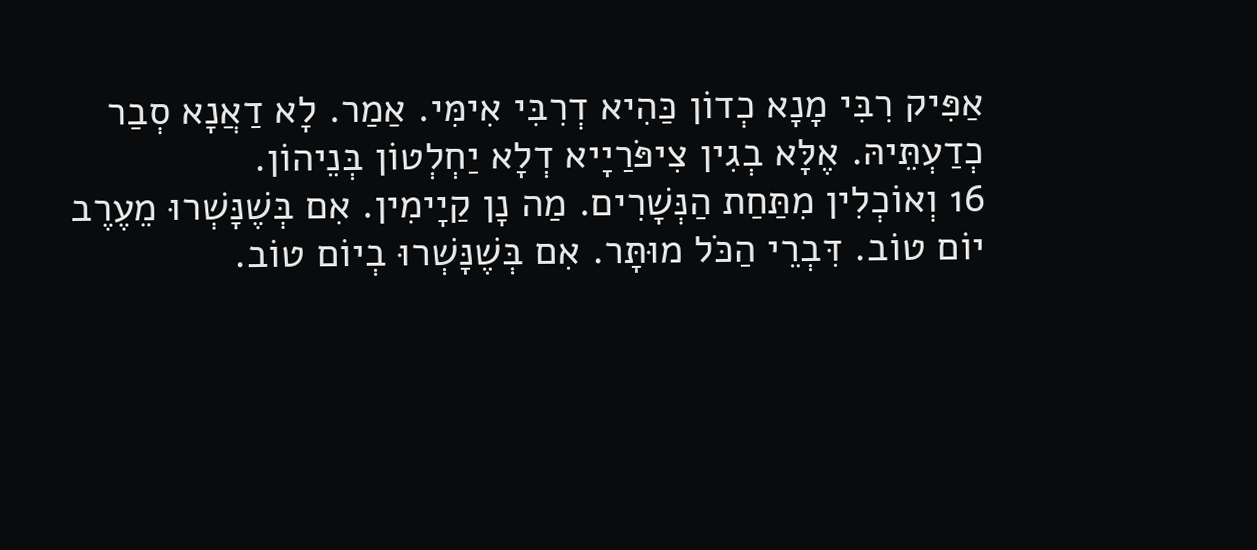אַפִּיק רִבִּי מָנָא כְדוֹן כַּהִיא דְרִבִּי אִימִּי. אַמַר. לָא דַאֲנָא סְבַר כְדַעְתֵּיהּ. אֶלָּא בְגִין צִיפֹּרַיָיא דְלָא יַחְלְטוֹן בְּנֵיהוֹן.
16 וְאוֹכְלִין מִתַּחַת הַנְּשָׁרִים. מַה נָן קַיָימִין. אִם בְּשֶׁנָּשְׁרוּ מֵעֶרֶב יוֹם טוֹב. דִּבְרֵי הַכֹּל מוּתָּר. אִם בְּשֶׁנָּשְׁרוּ בְיוֹם טוֹב.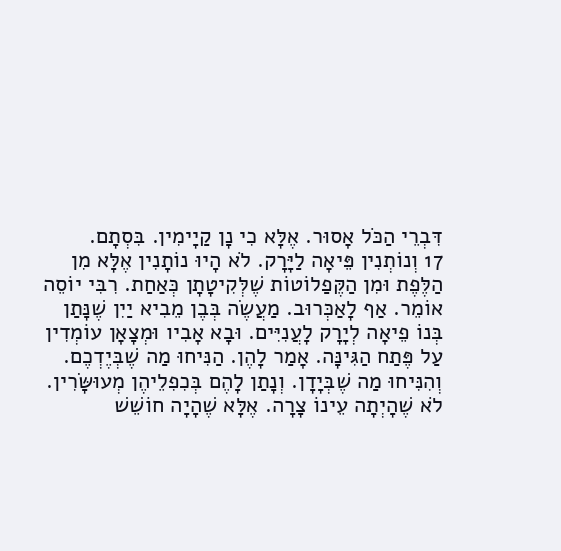דִּבְרֵי הַכֹּל אָסוּר. אֶלָּא כִי נָן קַיָימִין. בִּסְתָם.
17 וְנוֹתְנִין פֵּיאָה לַיָּרָק. לֹא הָיוּ נוֹתָנִין אֶלָּא מִן הַלֶּפֶת וּמִן הַקֶּפַלוֹטוֹת שֶׁלְּקִיטָתָן כְּאַחַת. רִבִּי יוֹסֵה אוֹמֵר. אַף לָאַכְּרוּב. מַעֲשֶׂה בְּבֶן מֵבִיא יַיִן שֶׁנָּתַן בְּנוֹ פֵיאָה לְיָרָק לָעֲנִיִּים. וּבָא אָבִיו וּמְצָאָן עוֹמְדִין עַל פֶּתַח הַגִּינָּה. אָמַר לָהֶן. הַנִּיחוּ מַה שֶׁבְּיֶדְכֶם. וְהִנִּיחוּ מַה שֶׁבְּיָדָן. וְנָתַן לָהֶם בְּכִפִלֵיהֶן מְעוּשָּׂרִין. לֹא שֶׁהָיְתָה עֵינוֹ צָרָה. אֶלָּא שֶׁהָיָה חוֹשֵׁשׁ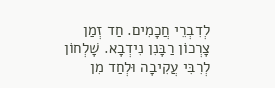לְדִבְרֵי חֲכָמִים. חַד זְמַן צָרְכוֹן רַבָּנִן נִידְבָא. שָׁלְחוֹן לְרִבִּי עֲקִיבָה וּלְחַד מִן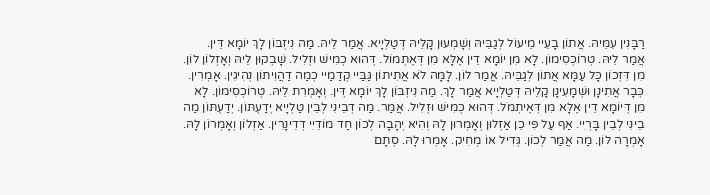רַבָּנִין עִמֵּיהּ. אֲתוֹן בָעֵיי מֵיעוֹל לְגַבֵּיהּ וְשָׁמְעוּן קָלֵיהּ דְּטַלְיָיא. אֲמַר לֵיהּ. מַה נִיזְבּוֹן לָךְ יוֹמָא דֵּין. אֲמַר לֵיהּ. טְרוֹכְסִימוֹן. לָא מִן יוֹמָא דֵין אֶלָּא מִן דְּאֶתְמוֹל. דְּהוּא כְמִישׁ וּזְלִיל. שָׁבְקוּן לֵיהּ וְאָזְלוֹן לוֹן. מִן דִּזְכוֹן כָּל עַמָּא אֲתוֹן לְגַבֵּיהּ. אֲמַר לוֹן. לָמָּה לֹא אֲתִיתוֹן גַּבַּיי קְדַמַיי כְמַה דַהֲוִיתוֹן נְהִיגִין. אָמְרִין. כְּבָר אֲתִינָן וּשְׁמָעִינָן קָלֵיהּ דְּטַלְיָיא אֲמַר לָךְ. מַה נִיזְבּוֹן לָךְ יוֹמָא דְּין. וְאָמְרִת לֵיהּ. טְרוֹכְסִימוֹן. לָא מִן דְּיוֹמָא דֵין אֶלָּא מִן דְּאֶיתְמֹל. דְּהוּא כְמִישׁ וּזְלִיל. אֲמַר. מַה דְבֵינִי לְבֵין טַלְיָיא יְדַעְתּוֹן. יְדַעְתּוֹן מַה בֵינִי לְבֵין בָּרְיִי. אַף עַל פִּי כֵן אַזְלוּן וְאָמְרוּן לָהּ וְהִיא יְהָבָה לְכוֹן חַד מוֹדֵיִי דְדֵינָרִין. אַזְלוֹן וְאָמְרוֹן לָהּ. אָמְרָה לוֹן. מַה אֲמַר לְכוֹן. גְּדִיל אוֹ מְחִיק. אָמְרוּ לָהּ. סְתָם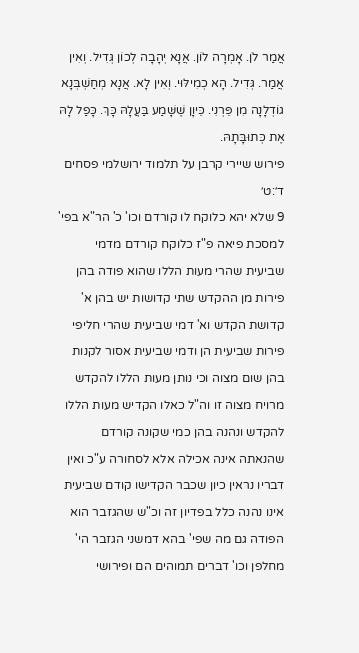אֲמַר לֹן. אָמְרָה לוֹן. אֲנָא יְהָבָה לְכוֹן גְּדִיל. וְאִין אֲמַר. גְּדִיל. הָא כְמִילּוּי. וְאִין לָא. אֲנָא מְחַשְׁבְּנָא גוֹדְלָנָה מִן פֵּרְנִי. כֵּיוָן שֶׁשָּׁמַע בַּעֲלָהּ כָּךְ. כָּפַל לָהּ אֶת כְּתוּבָּתָהּ.
פירוש שיירי קרבן על תלמוד ירושלמי פסחים ד׳:ט׳
9 שלא יהא כלוקח לו קורדם וכו' כ' הר"א בפי' למסכת פיאה פ"ז כלוקח קורדם מדמי שביעית שהרי מעות הללו שהוא פודה בהן פירות מן ההקדש שתי קדושות יש בהן א' קדושת הקדש וא' דמי שביעית שהרי חליפי פירות שביעית הן ודמי שביעית אסור לקנות בהן שום מצוה וכי נותן מעות הללו להקדש מרויח מצוה זו וה"ל כאלו הקדיש מעות הללו להקדש ונהנה בהן כמי שקונה קורדם שהנאתה אינה אכילה אלא לסחורה ע"כ ואין דבריו נראין כיון שכבר הקדישו קודם שביעית אינו נהנה כלל בפדיון זה וכ"ש שהגזבר הוא הפודה גם מה שפי' בהא דמשני הגזבר הי' מחלפן וכו' דברים תמוהים הם ופירושי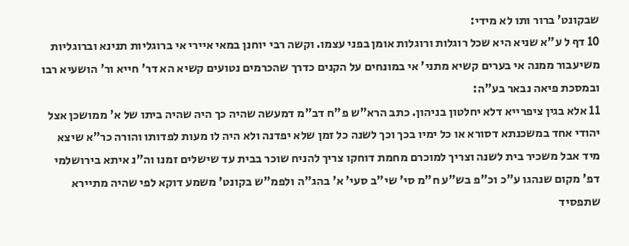שבקונט' ברור ותו לא מידי:
10 דף ל ע"א שניא היא שכל רוגלות ורוגלות אומן בפני עצמו. וקשה רבי יוחנן במאי איירי אי ברוגליות תנינא וברוגליות משיעבור ממנה אי בערים קשיא מתני' אי במונחים על הקנים כדרך שהכרמים נטועים קשיא הא דר' חייא ור' הושעיא רבו ובמסכת פיאה נבאר בע"ה:
11 אלא בגין ציפרייא דלא יחלטון בניהון. כתב הרא"ש פ"ח דב"מ דמעשה שהיה כך היה שהיה ביתו של א' ממושכן אצל יהודי אחד במשכנתא דסורא או כל ימיו בכך וכך לשנה כל זמן שלא יפדנה ולא היה לו מעות לפדותו והורה כר"א שיצא מיד אבל משכיר בית לשנה וצריך למוכרם מחמת דוחקו צריך להניח שוכר בבית עד שישלים זמנו וה"נ איתא בירושלמי דפ' מקום שנהגו ע"כ וכ"פ בש"ע ח"מ סי' שי"ב סעי' א' בהג"ה ולפמ"ש בקונט' משמע דוקא לפי שהיה מתיירא שתפסיד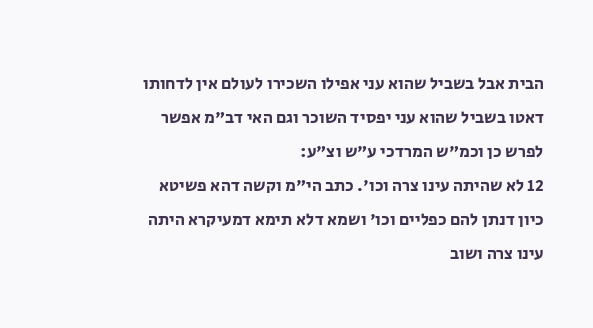הבית אבל בשביל שהוא עני אפילו השכירו לעולם אין לדחותו דאטו בשביל שהוא עני יפסיד השוכר וגם האי דב"מ אפשר לפרש כן וכמ"ש המרדכי ע"ש וצ"ע:
12 לא שהיתה עינו צרה וכו'. כתב הי"מ וקשה דהא פשיטא כיון דנתן להם כפליים וכו' ושמא דלא תימא דמעיקרא היתה עינו צרה ושוב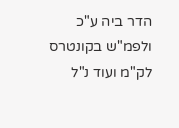הדר ביה ע"כ ולפמ"ש בקונטרס לק"מ ועוד נ"ל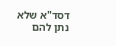דסד"א שלא נתן להם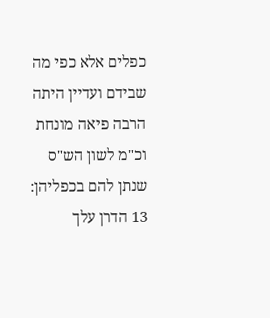כפלים אלא כפי מה שבידם ועדיין היתה הרבה פיאה מונחת וכ"מ לשון הש"ס שנתן להם בכפליהן:
13 הדרן עלך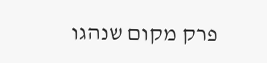פרק מקום שנהגו